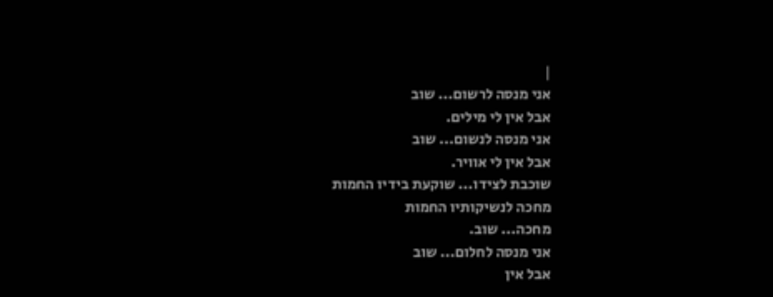|
אני מנסה לרשום... שוב
אבל אין לי מילים.
אני מנסה לנשום... שוב
אבל אין לי אוויר.
שוכבת לצידו... שוקעת בידיו החמות
מחכה לנשיקותיו החמות
מחכה... שוב.
אני מנסה לחלום... שוב
אבל אין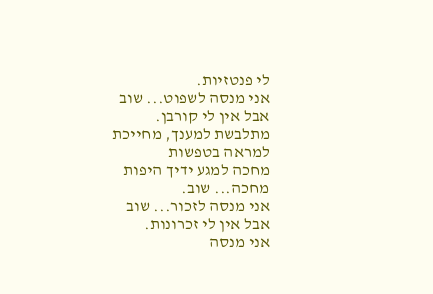לי פנטזיות.
אני מנסה לשפוט... שוב
אבל אין לי קורבן.
מתלבשת למענך, מחייכת למראה בטפשות
מחכה למגע ידיך היפות
מחכה... שוב.
אני מנסה לזכור... שוב
אבל אין לי זכרונות.
אני מנסה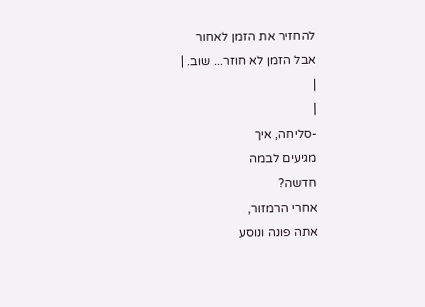להחזיר את הזמן לאחור
אבל הזמן לא חוזר... שוב. |
|
|
-סליחה, איך
מגיעים לבמה
חדשה?
אחרי הרמזור,
אתה פונה ונוסע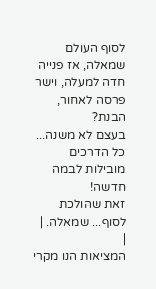לסוף העולם
שמאלה, אז פנייה
חדה למעלה, וישר
פרסה לאחור,
הבנת?
בעצם לא משנה...
כל הדרכים
מובילות לבמה
חדשה!
זאת שהולכת
לסוף... שמאלה. |
|
המציאות הנו מקרי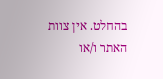בהחלט. אין צוות האתר ו/או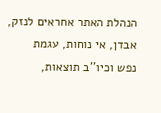הנהלת האתר אחראים לנזק, אבדן, אי נוחות, עגמת
נפש וכיו''ב תוצאות,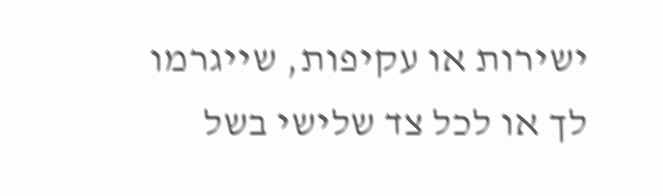ישירות או עקיפות, שייגרמו
לך או לכל צד שלישי בשל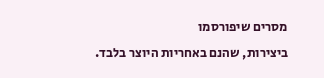מסרים שיפורסמו
ביצירות, שהנם באחריות היוצר בלבד.